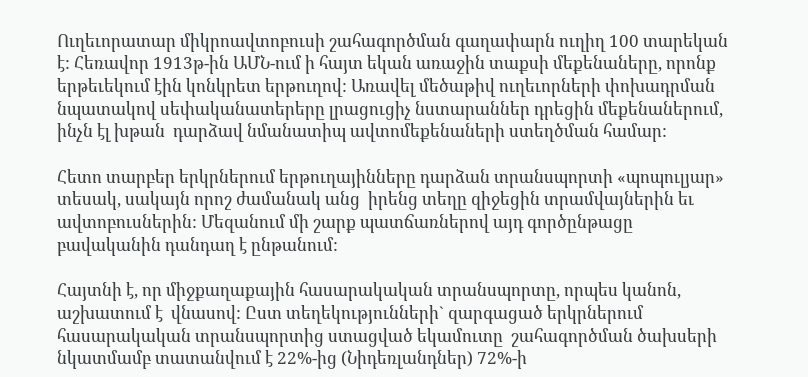Ուղեւորատար միկրոավտոբուսի շահագործման գաղափարն ուղիղ 100 տարեկան է: Հեռավոր 1913թ-ին ԱՄՆ-ում ի հայտ եկան առաջին տաքսի մեքենաները, որոնք երթեւեկում էին կոնկրետ երթուղով: Առավել մեծաթիվ ուղեւորների փոխադրման նպատակով սեփականատերերը լրացուցիչ նստարաններ դրեցին մեքենաներում, ինչն էլ խթան  դարձավ նմանատիպ ավտոմեքենաների ստեղծման համար:

Հետո տարբեր երկրներում երթուղայինները դարձան տրանսպորտի «պոպուլյար» տեսակ, սակայն որոշ ժամանակ անց  իրենց տեղը զիջեցին տրամվայներին եւ ավտոբուսներին: Մեզանում մի շարք պատճառներով այդ գործընթացը բավականին դանդաղ է ընթանում:

Հայտնի է, որ միջքաղաքային հասարակական տրանսպորտը, որպես կանոն, աշխատում է  վնասով: Ըստ տեղեկությունների` զարգացած երկրներում հասարակական տրանսպորտից ստացված եկամուտը  շահագործման ծախսերի նկատմամբ տատանվում է 22%-ից (Նիդեռլանդներ) 72%-ի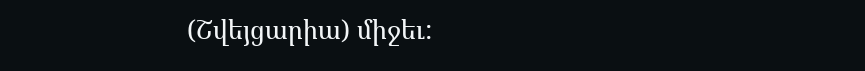(Շվեյցարիա) միջեւ: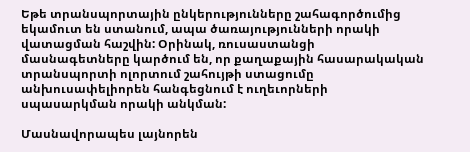Եթե տրանսպորտային ընկերությունները շահագործումից եկամուտ են ստանում, ապա ծառայությունների որակի վատացման հաշվին: Օրինակ, ռուսաստանցի մասնագետները կարծում են, որ քաղաքային հասարակական տրանսպորտի ոլորտում շահույթի ստացումը անխուսափելիորեն հանգեցնում է ուղեւորների սպասարկման որակի անկման:

Մասնավորապես լայնորեն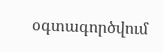օգտագործվում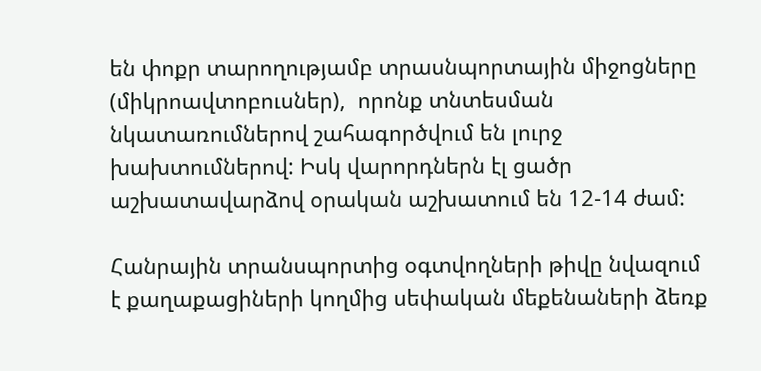են փոքր տարողությամբ տրասնպորտային միջոցները (միկրոավտոբուսներ),  որոնք տնտեսման նկատառումներով շահագործվում են լուրջ խախտումներով: Իսկ վարորդներն էլ ցածր աշխատավարձով օրական աշխատում են 12-14 ժամ:

Հանրային տրանսպորտից օգտվողների թիվը նվազում է քաղաքացիների կողմից սեփական մեքենաների ձեռք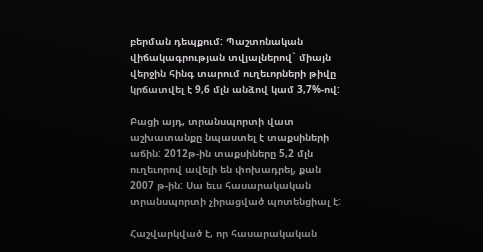բերման դեպքում: Պաշտոնական վիճակագրության տվյալներով` միայն վերջին հինգ տարում ուղեւորների թիվը կրճատվել է 9,6 մլն անձով կամ 3,7%-ով:

Բացի այդ, տրանսպորտի վատ աշխատանքը նպաստել է տաքսիների աճին: 2012թ-ին տաքսիները 5,2 մլն ուղեւորով ավելի են փոխադրել, քան 2007 թ-ին: Սա եւս հասարակական տրանսպորտի չիրացված պոտենցիալ է:

Հաշվարկված է, որ հասարակական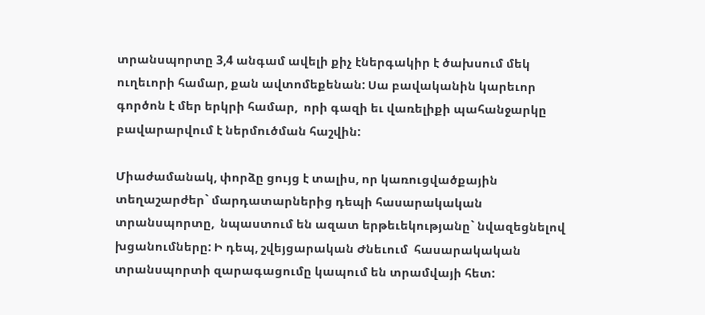տրանսպորտը 3,4 անգամ ավելի քիչ էներգակիր է ծախսում մեկ ուղեւորի համար, քան ավտոմեքենան: Սա բավականին կարեւոր գործոն է մեր երկրի համար,  որի գազի եւ վառելիքի պահանջարկը բավարարվում է ներմուծման հաշվին:

Միաժամանակ, փորձը ցույց է տալիս, որ կառուցվածքային տեղաշարժեր` մարդատարներից դեպի հասարակական տրանսպորտը,  նպաստում են ազատ երթեւեկությանը` նվազեցնելով խցանումները: Ի դեպ, շվեյցարական Ժնեւում  հասարակական տրանսպորտի զարագացումը կապում են տրամվայի հետ: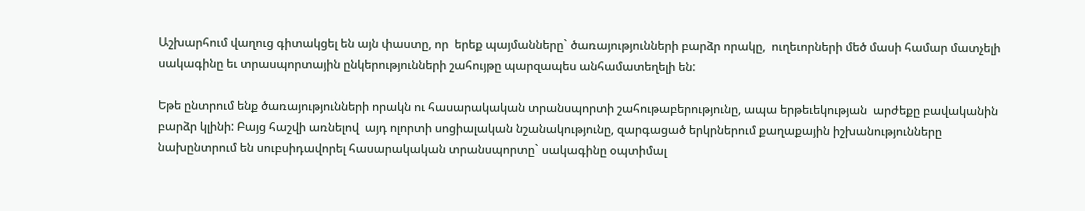Աշխարհում վաղուց գիտակցել են այն փաստը, որ  երեք պայմանները` ծառայությունների բարձր որակը,  ուղեւորների մեծ մասի համար մատչելի սակագինը եւ տրասպորտային ընկերությունների շահույթը պարզապես անհամատեղելի են:

Եթե ընտրում ենք ծառայությունների որակն ու հասարակական տրանսպորտի շահութաբերությունը, ապա երթեւեկության  արժեքը բավականին բարձր կլինի: Բայց հաշվի առնելով  այդ ոլորտի սոցիալական նշանակությունը, զարգացած երկրներում քաղաքային իշխանությունները նախընտրում են սուբսիդավորել հասարակական տրանսպորտը` սակագինը օպտիմալ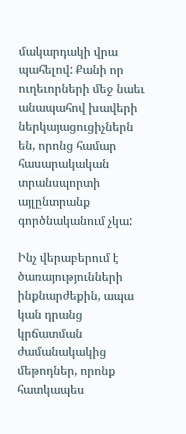մակարդակի վրա պահելով: Քանի որ ուղեւորների մեջ նաեւ անապահով խավերի ներկայացուցիչներն են, որոնց համար հասարակական տրանսպորտի այլընտրանք գործնականում չկա:

Ինչ վերաբերում է ծառայությունների ինքնարժեքին, ապա կան դրանց կրճատման ժամանակակից մեթոդներ, որոնք հատկապես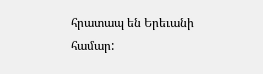հրատապ են Երեւանի համար: